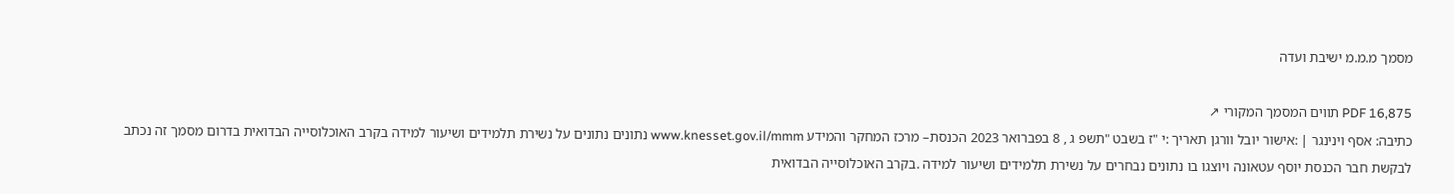מסמך מ.מ.מ ישיבת ועדה

PDF 16,875 תווים המסמך המקורי ↗
כתיבה: אסף וינינגר | :אישור יובל וורגן תאריך :י "ז בשבט "תשפ ג , 8 בפברואר 2023 הכנסת– מרכז המחקר והמידע www.knesset.gov.il/mmm נתונים נתונים על נשירת תלמידים ושיעור למידה בקרב האוכלוסייה הבדואית בדרום מסמך זה נכתב לבקשת חבר הכנסת יוסף עטאונה ויוצגו בו נתונים נבחרים על נשירת תלמידים ושיעור למידה .בקרב האוכלוסייה הבדואית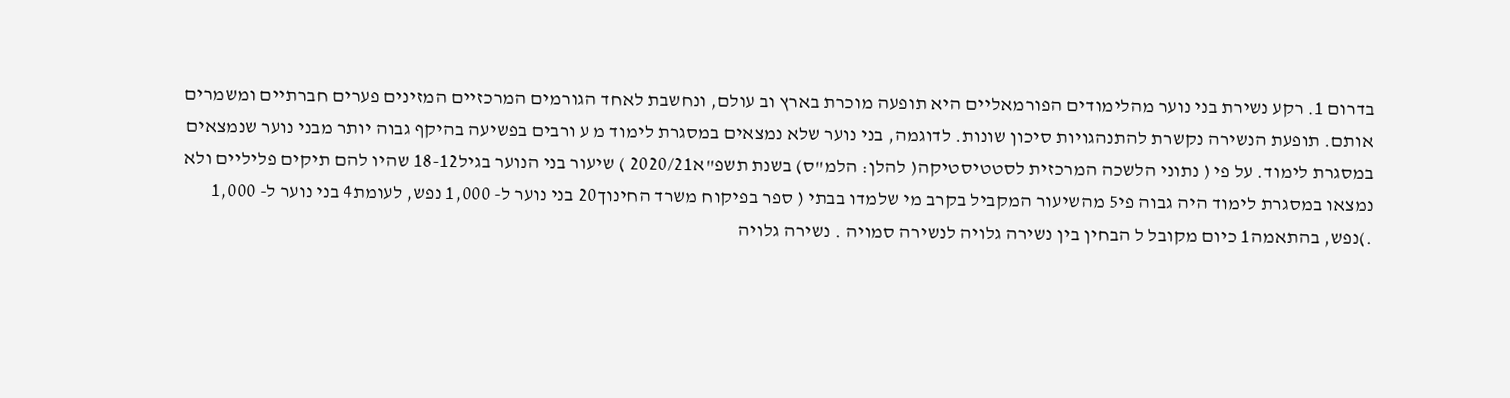בדרום 1. רקע נשירת בני נוער מהלימודים הפורמאליים היא תופעה מוכרת בארץ וב עולם, ונחשבת לאחד הגורמים המרכזיים המזינים פערים חברתיים ומשמרים אותם. תופעת הנשירה נקשרת להתנהגויות סיכון שונות. לדוגמה, בני נוער שלא נמצאים במסגרת לימוד מ ע ורבים בפשיעה בהיקף גבוה יותר מבני נוער שנמצאים במסגרת לימוד. על פי ( נתוני הלשכה המרכזית לסטטיסטיקה( להלן: הלמ"ס) בשנת תשפ"א2020/21 ) שיעור בני הנוער בגיל18-12 שהיו להם תיקים פליליים ולא נמצאו במסגרת לימוד היה גבוה פי5 מהשיעור המקביל בקרב מי שלמדו בבתי ( ספר בפיקוח משרד החינוך20 בני נוער ל- 1,000 נפש, לעומת4 בני נוער ל- 1,000 .)נפש, בהתאמה1 כיום מקובל ל הבחין בין נשירה גלויה לנשירה סמויה . נשירה גלויה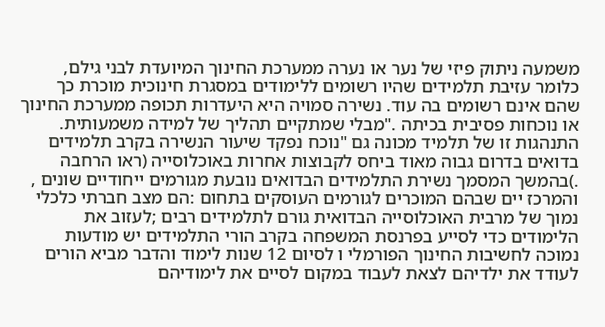משמעה ניתוק פיזי של נער או נערה ממערכת החינוך המיועדת לבני גילם, כלומר עזיבת תלמידים שהיו רשומים ללימודים במסגרת חינוכית מוכרת כך שהם אינם רשומים בה עוד. נשירה סמויה היא היעדרות תכופה ממערכת החינוך או נוכחות פסיבית בכיתה ."מבלי שמתקיים תהליך של למידה משמעותית. התנהגות זו של תלמיד מכונה גם "נוכח נפקד שיעור הנשירה בקרב תלמידים בדואים בדרום גבוה מאוד ביחס לקבוצות אחרות באוכלוסייה (ראו הרחבה .)בהמשך המסמך נשירת התלמידים הבדואים נובעת מגורמים ייחודיים שונים , והמרכז יים שבהם המוכרים לגורמים העוסקים בתחום :הם מצב חברתי כלכלי נמוך של מרבית האוכלוסייה הבדואית גורם לתלמידים רבים ;לעזוב את הלימודים כדי לסייע בפרנסת המשפחה בקרב הורי התלמידים יש מודעות נמוכה לחשיבות החינוך הפורמלי ו לסיום 12 שנות לימוד והדבר מביא הורים לעודד את ילדיהם לצאת לעבוד במקום לסיים את לימודיהם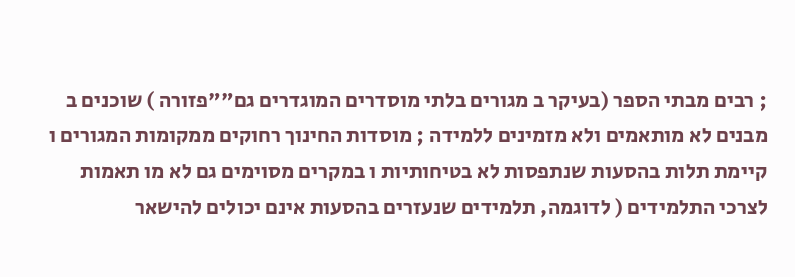; רבים מבתי הספר (בעיקר ב מגורים בלתי מוסדרים המוגדרים גם""פזורה ) שוכנים ב מבנים לא מותאמים ולא מזמינים ללמידה ; מוסדות החינוך רחוקים ממקומות המגורים ו קיימת תלות בהסעות שנתפסות לא בטיחותיות ו במקרים מסוימים גם לא מו תאמות לצרכי התלמידים ( לדוגמה, תלמידים שנעזרים בהסעות אינם יכולים להישאר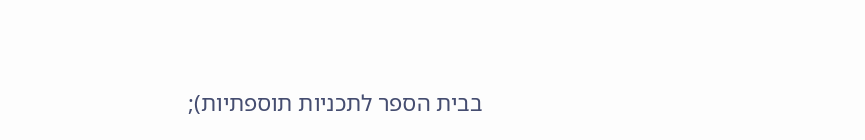בבית הספר לתכניות תוספתיות);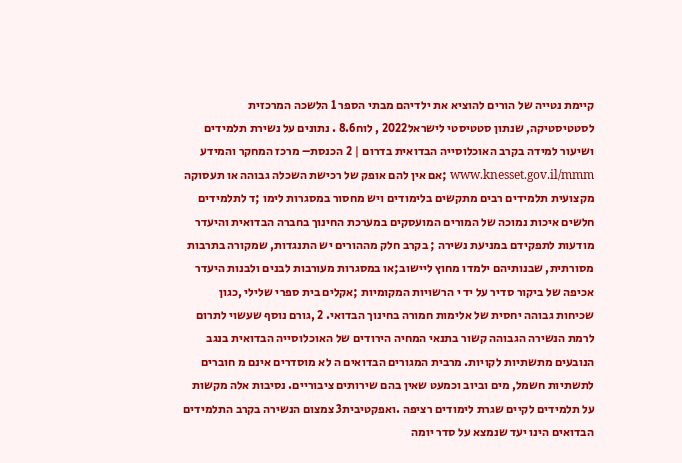קיימת נטייה של הורים להוציא את ילדיהם מבתי הספר 1 הלשכה המרכזית לסטטיסטיקה, שנתון סטטיסטי לישראל2022 , לוח8.6 . נתונים על נשירת תלמידים ושיעור למידה בקרב האוכלוסייה הבדואית בדרום | 2 הכנסת– מרכז המחקר והמידע www.knesset.gov.il/mmm ;אם אין להם אופק של רכישת השכלה גבוהה או תעסוקה מקצועית תלמידים רבים מתקשים בלימודים ויש מחסור במסגרות לימו ;ד לתלמידים חלשים איכות נמוכה של המורים המועסקים במערכת החינוך בחברה הבדואית והיעדר מודעות לתפקידם במניעת נשירה ; בקרב חלק מההורים יש התנגדות, שמקורה בתרבות מסורתית, שבנותיהם ילמדו מחוץ ליישוב;או במסגרות מעורבות לבנים ולבנות היעדר אכיפה של ביקור סדיר על יד י הרשויות המקומיות ;אקלים בית ספרי שלילי ,כגון שכיחות גבוהה יחסית של אלימות חמורה בחינוך הבדואי. 2 ,גורם נוסף שעשוי לתרום לרמת הנשירה הגבוהה קשור בתנאי המחיה הירודים של האוכלוסייה הבדואית בנגב הנובעים מתשתיות לקויות. מרבית המגורים הבדואים ה לא מוסדרים אינם מ חוברים לתשתיות חשמל, מים וביוב וכמעט שאין בהם שירותים ציבוריים. נסיבות אלה מקשות על תלמידים לקיים שגרת לימודים רציפה .ואפקטיבית3 צמצום הנשירה בקרב התלמידים הבדואים הינו יעד שנמצא על סדר יומה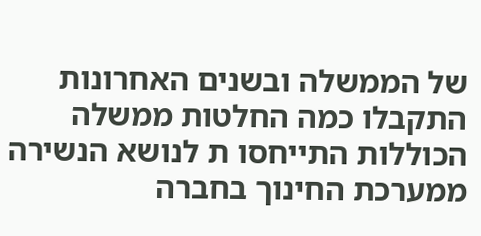של הממשלה ובשנים האחרונות התקבלו כמה החלטות ממשלה הכוללות התייחסו ת לנושא הנשירה ממערכת החינוך בחברה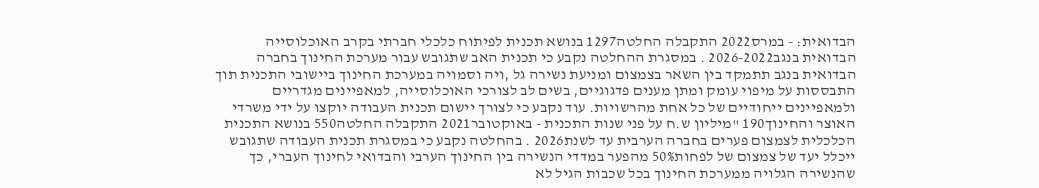הבדואית: - במרס2022 התקבלה החלטה1297 בנושא תכנית לפיתוח כלכלי חברתי בקרב האוכלוסייה הבדואית בנגב2026-2022 . במסגרת ההחלטה נקבע כי תכנית האב שתגובש עבור מערכת החינוך בחברה הבדואית בנגב תתמקד בין השאר בצמצום ומניעת נשירה גל ,ויה וסמויה במערכת החינוך ביישובי התכנית תוך התבססות על מיפוי עומק ומתן מענים פדגוגיים, בשים לב לצורכי האוכלוסייה, למאפיינים מגדריים ולמאפיינים ייחודיים של כל אחת מהרשויות. עוד נקבע כי לצורך יישום תכנית העבודה יוקצו על ידי משרדי האוצר והחינוך190 "מיליון ש.ח על פני שנות התכנית - באוקטובר2021 התקבלה החלטה550 בנושא התכנית הכלכלית לצמצום פערים בחברה הערבית עד לשנת2026 . בהחלטה נקבע כי במסגרת תכנית העבודה שתגובש ייכלל יעד של צמצום של לפחות50% מהפער במדדי הנשירה בין החינוך הערבי והבדואי לחינוך העברי, כך שהנשירה הגלויה ממערכת החינוך בכל שכבות הגיל לא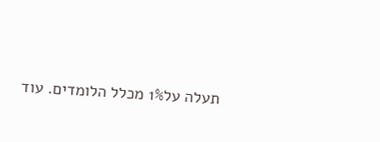תעלה על1% מכלל הלומדים. עוד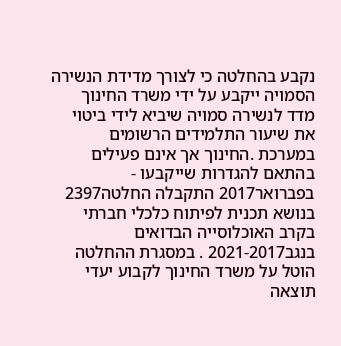נקבע בהחלטה כי לצורך מדידת הנשירה הסמויה ייקבע על ידי משרד החינוך מדד לנשירה סמויה שיביא לידי ביטוי את שיעור התלמידים הרשומים במערכת .החינוך אך אינם פעילים בהתאם להגדרות שייקבעו - בפברואר2017 התקבלה החלטה2397 בנושא תכנית לפיתוח כלכלי חברתי בקרב האוכלוסייה הבדואים בנגב2021-2017 . במסגרת ההחלטה הוטל על משרד החינוך לקבוע יעדי תוצאה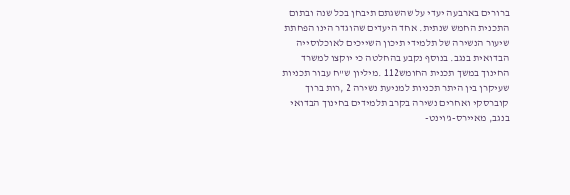ברורים בארבעה יעדי על שהשגתם תיבחן בכל שנה ובתום התכנית החמש שנתית. אחד היעדים שהוגדר הינו הפחתת שיעור הנשירה של תלמידי תיכון השייכים לאוכלוסייה הבדואית בנגב. בנוסף נקבע בהחלטה כי יוקצו למשרד החינוך במשך תכנית החומש112 .מיליון ש"ח עבור תכניות שעיקרן בין היתר תכניות למניעת נשירה 2 ,רות ברוך קוברסקי ואחרים נשירה בקרב תלמידים בחינוך הבדואי בנגב, מאיירס-ג'וינט-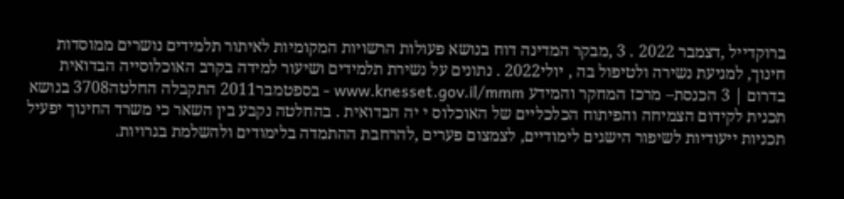ברוקדייל ,דצמבר 2022 . 3 ,מבקר המדינה דוח בנושא פעולות הרשויות המקומיות לאיתור תלמידים נושרים ממוסדות חינוך, למניעת נשירה ולטיפול בה , יולי2022 . נתונים על נשירת תלמידים ושיעור למידה בקרב האוכלוסייה הבדואית בדרום | 3 הכנסת– מרכז המחקר והמידע www.knesset.gov.il/mmm - בספטמבר2011 התקבלה החלטה3708 בנושא תכנית לקידום הצמיחה והפיתוח הכלכליים של האוכלוס י יה הבדואית . בהחלטה נקבע בין השאר כי משרד החינוך יפעיל תכניות ייעודיות לשיפור הישגים לימודיים, לצמצום פערים ,להרחבת ההתמדה בלימודים ולהשלמת בגרויות.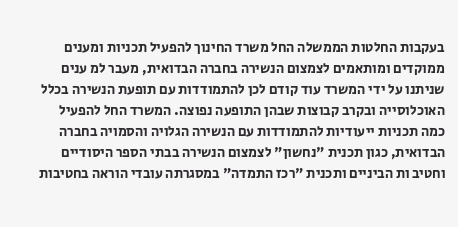בעקבות החלטות הממשלה החל משרד החינוך להפעיל תכניות ומענים ממוקדים ומותאמים לצמצום הנשירה בחברה הבדואית, מעבר למ ענים שניתנו על ידי המשרד עוד קודם לכן להתמודדות עם תופעת הנשירה בכלל האוכלוסייה ובקרב קבוצות שבהן התופעה נפוצה. המשרד החל להפעיל כמה תכניות ייעודיות להתמודדות עם הנשירה הגלויה והסמויה בחברה הבדואית, כגון תכנית "נחשון" לצמצום הנשירה בבתי הספר היסודיים וחטיב ות הביניים ותכנית "רכז התמדה" במסגרתה עובדי הוראה בחטיבות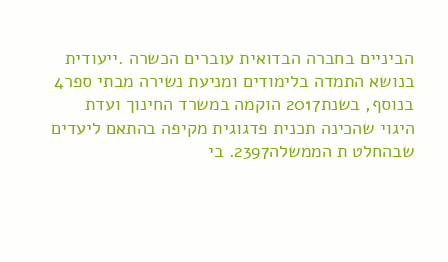הביניים בחברה הבדואית עוברים הכשרה .ייעודית בנושא התמדה בלימודים ומניעת נשירה מבתי ספר4 בנוסף, בשנת2017 הוקמה במשרד החינוך ועדת היגוי שהכינה תכנית פדגוגית מקיפה בהתאם ליעדים שבהחלט ת הממשלה2397. בי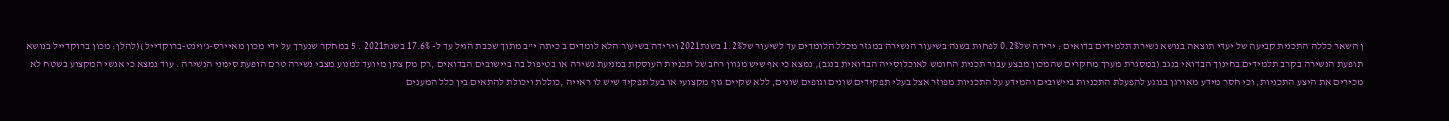ן השאר כללה התכנית קביעה של יעדי תוצאה בנושא נשירת תלמידים בדואים : ירידה של0.2% לפחות בשנה בשיעור הנשירה במגזר מכלל הלומדים עד לשיעור של1.2% בשנת2021 וירידה בשיעור הלא לומדים ב כיתה י"ב מתוך שכבת הגיל עד ל- 17.6% בשנת2021 . 5 במחקר שנערך על ידי מכון מאיירס-ג'וינט-ברוקדייל )(להלן: מכון ברוקדייל בנושא תופעת הנשירה בקרב תלמידים בחינוך הבדואי בנגב (במסגרת מערך מחקרים שהמכון מבצע עבור תכנית החומש לאוכלוסייה הבדואית בנגב), נמצא כי אף שיש מגוון רחב של תכניות העוסקת במניעת נשירה או בטיפול בה ביישובים הבדואים ,רק מק צתן מיועד למנוע מצבי נשירה טרם הופעת סימני הנשירה . עוד נמצא כי אנשי המקצוע בשטח לא מכירים את היצע התכניות, וכי חסר מידע מאורגן בנוגע להפעלת התכניות ביישובים והמידע על התכניות מפוזר אצל בעלי תפקידים שונים וגופים שונים, ללא שקיים גוף מקצועי או בעל תפקיד שיש לו ראייה ,כוללת ויכולת להתאים בין כלל המענים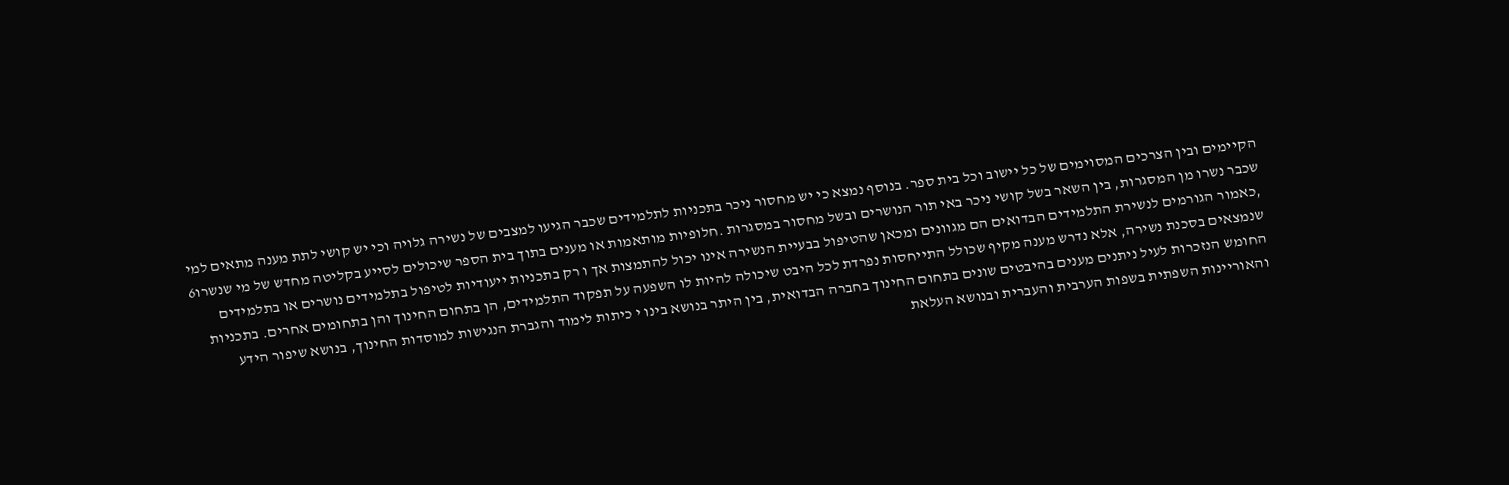הקיימים ובין הצרכים המסוימים של כל יישוב וכל בית ספר. בנוסף נמצא כי יש מחסור ניכר בתכניות לתלמידים שכבר הגיעו למצבים של נשירה גלויה וכי יש קושי לתת מענה מתאים למי שכבר נשרו מן המסגרות, בין השאר בשל קושי ניכר באי תור הנושרים ובשל מחסור במסגרות .חלופיות מותאמות או מענים בתוך בית הספר שיכולים לסייע בקליטה מחדש של מי שנשרו6 ,כאמור הגורמים לנשירת התלמידים הבדואים הם מגוונים ומכאן שהטיפול בבעיית הנשירה אינו יכול להתמצות אך ו רק בתכניות ייעודיות לטיפול בתלמידים נושרים או בתלמידים שנמצאים בסכנת נשירה, אלא נדרש מענה מקיף שכולל התייחסות נפרדת לכל היבט שיכולה להיות לו השפעה על תפקוד התלמידים, הן בתחום החינוך והן בתחומים אחרים. בתכניות החומש הנזכרות לעיל ניתנים מענים בהיבטים שונים בתחום החינוך בחברה הבדואית, בין היתר בנושא בינו י כיתות לימוד והגברת הנגישות למוסדות החינוך, בנושא שיפור הידע והאוריינות השפתית בשפות הערבית והעברית ובנושא העלאת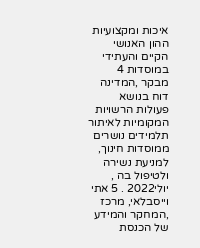איכות ומקצועיות ההון האנושי הקיים והעתידי במוסדות 4 מבקר ,המדינה דוח בנושא פעולות הרשויות המקומיות לאיתור תלמידים נושרים ממוסדות חינוך, למניעת נשירה ולטיפול בה , יולי2022 . 5 אתי וייסבלאי, מרכז ,המחקר והמידע של הכנסת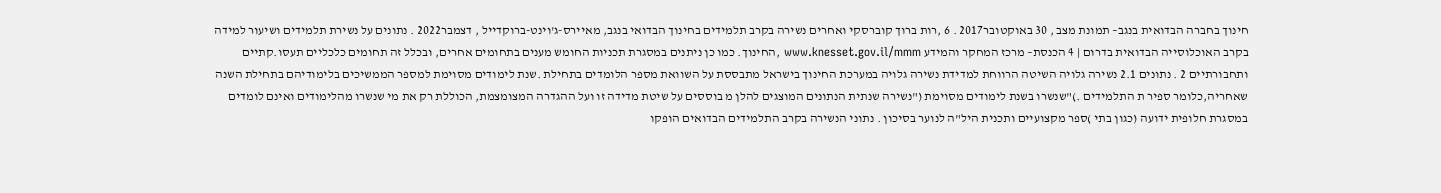חינוך בחברה הבדואית בנגב– תמונת מצב , 30 באוקטובר2017 . 6 ,רות ברוך קוברסקי ואחרים נשירה בקרב תלמידים בחינוך הבדואי בנגב, מאיירס-ג'וינט-ברוקדייל , דצמבר2022 . נתונים על נשירת תלמידים ושיעור למידה בקרב האוכלוסייה הבדואית בדרום | 4 הכנסת– מרכז המחקר והמידע www.knesset.gov.il/mmm ,החינוך. כמו כן ניתנים במסגרת תכניות החומש מענים בתחומים אחרים, ובכלל זה תחומים כלכליים תעסו.קתיים ותחבורתיים 2 . נתונים 2.1 נשירה גלויה השיטה הרווחת למדידת נשירה גלויה במערכת החינוך בישראל מתבססת על השוואת מספר הלומדים בתחילת .שנת לימודים מסוימת למספר הממשיכים בלימודיהם בתחילת השנה שאחריה,כלומר ספיר ת התלמידים .)"שנשרו בשנת לימודים מסוימת ("נשירה שנתית הנתונים המוצגים להלן מ בוססים על שיטת מדידה זו ועל ההגדרה המצומצמת, הכוללת רק את מי שנשרו מהלימודים ואינם לומדים במסגרת חלופית ידועה (כגון בתי )ספר מקצועיים ותכנית היל"ה לנוער בסיכון . נתוני הנשירה בקרב התלמידים הבדואים הופקו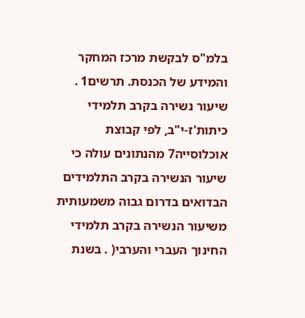בלמ"ס לבקשת מרכז המחקר והמידע של הכנסת. תרשים1 . שיעור נשירה בקרב תלמידי כיתות'ז-י"ב, לפי קבוצת אוכלוסייה7 מהנתונים עולה כי שיעור הנשירה בקרב התלמידים הבדואים בדרום גבוה משמעותית משיעור הנשירה בקרב תלמידי החינוך העברי והערבי( . בשנת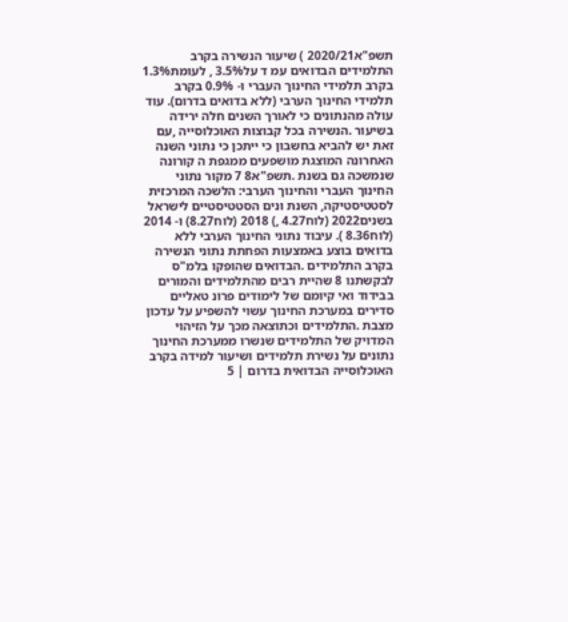תשפ"א2020/21 ) שיעור הנשירה בקרב התלמידים הבדואים עמ ד על3.5% , לעומת1.3% בקרב תלמידי החינוך העברי ו- 0.9% בקרב תלמידי החינוך הערבי (ללא בדואים בדרום). עוד עולה מהנתונים כי לאורך השנים חלה ירידה בשיעור .הנשירה בכל קבוצות האוכלוסייה ,עם זאת יש להביא בחשבון כי ייתכן כי נתוני השנה האחרונה המוצגת מושפעים ממגפת ה קורונה שנמשכה גם בשנת .תשפ"א8 7 מקור נתוני החינוך העברי והחינוך הערבי: הלשכה המרכזית לסטטיסטיקה, השנת ונים הסטטיסטיים לישראל בשנים2022 (לוח4.27 ,) 2018 (לוח8.27) ו- 2014 (לוח8.36 ). עיבוד נתוני החינוך הערבי ללא בדואים בוצע באמצעות הפחתת נתוני הנשירה בקרב התלמידים .הבדואים שהופקו בלמ"ס לבקשתנו 8 שהיית רבים מהתלמידים והמורים בבידוד ואי קיומם של לימודים פרונ טאליים סדירים במערכת החינוך עשוי להשפיע על עדכון מצבת .התלמידים וכתוצאה מכך על הזיהוי המדויק של התלמידים שנשרו ממערכת החינוך נתונים על נשירת תלמידים ושיעור למידה בקרב האוכלוסייה הבדואית בדרום | 5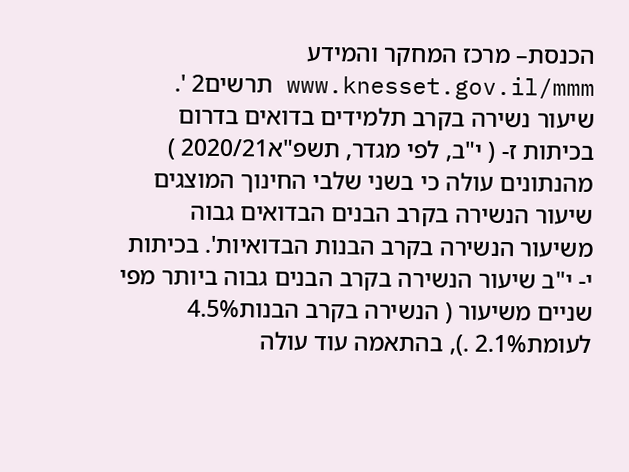הכנסת– מרכז המחקר והמידע www.knesset.gov.il/mmm תרשים2 '. שיעור נשירה בקרב תלמידים בדואים בדרום בכיתות ז- ( י"ב, לפי מגדר, תשפ"א2020/21 ) מהנתונים עולה כי בשני שלבי החינוך המוצגים שיעור הנשירה בקרב הבנים הבדואים גבוה משיעור הנשירה בקרב הבנות הבדואיות'. בכיתות י- י"ב שיעור הנשירה בקרב הבנים גבוה ביותר מפי שניים משיעור ( הנשירה בקרב הבנות4.5% לעומת2.1% .), בהתאמה עוד עולה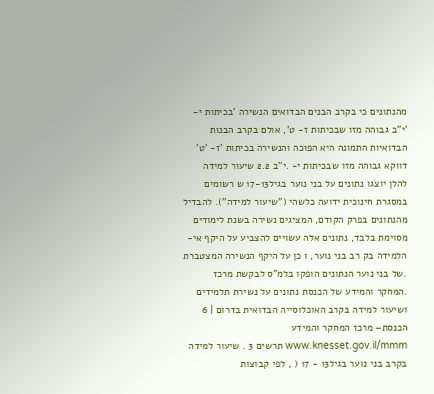מהנתונים כי בקרב הבנים הבדואים הנשירה 'בכיתות י- 'י"ב גבוהה מזו שבכיתות ז- ט', אולם בקרב הבנות הבדואיות התמונה היא הפוכה והנשירה בכיתות 'ז- 'ט' דווקא גבוהה מזו שבכיתות י- .י"ב 2.2 שיעור למידה להלן יוצגו נתונים על בני נוער בגיל17-13 ש רשומים במסגרת חינוכית ידועה כלשהי ("שיעור למידה"). להבדיל מהנתונים בפרק הקודם, המציגים נשירה בשנת לימודים מסוימת בלבד, נתונים אלה עשויים להצביע על היקף אי-הלמידה בק רב בני נוער, ו כן על היקף הנשירה המצטברת .של בני נוער הנתונים הופקו בלמ"ס לבקשת מרכז .המחקר והמידע של הכנסת נתונים על נשירת תלמידים ושיעור למידה בקרב האוכלוסייה הבדואית בדרום | 6 הכנסת– מרכז המחקר והמידע www.knesset.gov.il/mmm תרשים 3 . שיעור למידה בקרב בני נוער בגיל13 - 17 ( , לפי קבוצות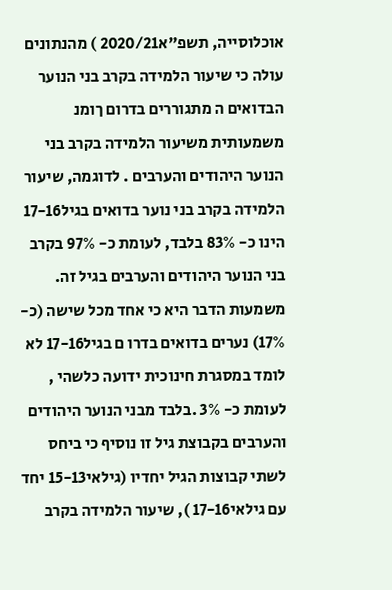אוכלוסייה, תשפ"א2020/21 ) מהנתונים עולה כי שיעור הלמידה בקרב בני הנוער הבדואים ה מתגוררים בדרום ךומנ משמעותית משיעור הלמידה בקרב בני הנוער היהודים והערבים . לדוגמה, שיעור הלמידה בקרב בני נוער בדואים בגיל17-16 הינו כ- 83% בלבד, לעומת כ- 97% בקרב בני הנוער היהודים והערבים בגיל זה. משמעות הדבר היא כי אחד מכל שישה (כ- 17%) נערים בדואים בדרו ם בגיל17-16 לא לומד במסגרת חינוכית ידועה כלשהי , לעומת כ- 3% .בלבד מבני הנוער היהודים והערבים בקבוצת גיל זו נוסיף כי ביחס לשתי קבוצות הגיל יחדיו (גילאי15-13 יחד עם גילאי17-16 ), שיעור הלמידה בקרב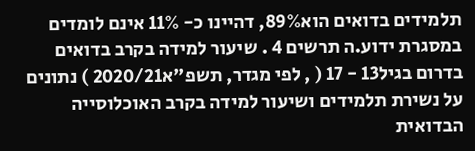תלמידים בדואים הוא89%, דהיינו כ- 11% אינם לומדים במסגרת ידוע.ה תרשים 4 . שיעור למידה בקרב בדואים בדרום בגיל13 - 17 ( , לפי מגדר, תשפ"א2020/21 ) נתונים על נשירת תלמידים ושיעור למידה בקרב האוכלוסייה הבדואית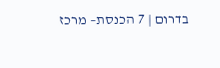בדרום | 7 הכנסת– מרכז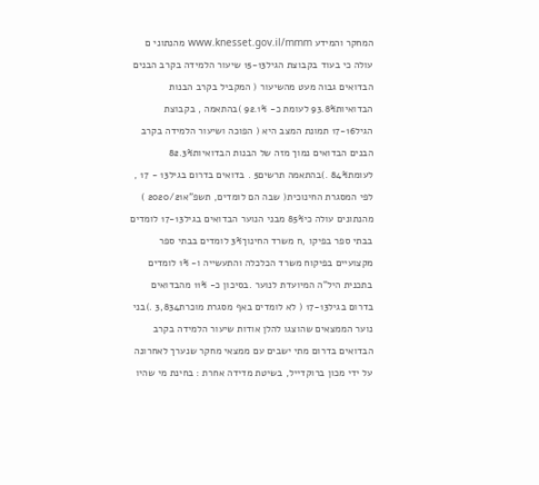המחקר והמידע www.knesset.gov.il/mmm מהנתוני ם עולה כי בעוד בקבוצת הגיל15-13 שיעור הלמידה בקרב הבנים הבדואים גבוה מעט מהשיעור ( המקביל בקרב הבנות הבדואיות93.8% לעומת כ- 92.1% )בהתאמה , בקבוצת הגיל17-16 תמונת המצב היא ( הפוכה ושיעור הלמידה בקרב הבנים הבדואים נמוך מזה של הבנות הבדואיות82.3% לעומת84% .)בהתאמה תרשים5 . בדואים בדרום בגיל13 - 17 , לפי המסגרת החינוכית( שבה הם לומדים, תשפ"א2020/21 ) מהנתונים עולה כי85% מבני הנוער הבדואים בגיל17-13 לומדים בבתי ספר בפיקו ,ח משרד החינוך3% לומדים בבתי ספר מקצועיים בפיקוח משרד הכלכלה והתעשייה ו- 1% לומדים בתכנית היל"ה המיועדת לנוער .בסיכון כ- 11% מהבדואים בדרום בגיל17-13 ( לא לומדים באף מסגרת מוכרת3,834 .)בני נוער הממצאים שהוצגו להלן אודות שיעור הלמידה בקרב הבדואים בדרום מתי ישבים עם ממצאי מחקר שנערך לאחרונה על ידי מכון ברוקדייל, בשיטת מדידה אחרת : בחינת מי שהיו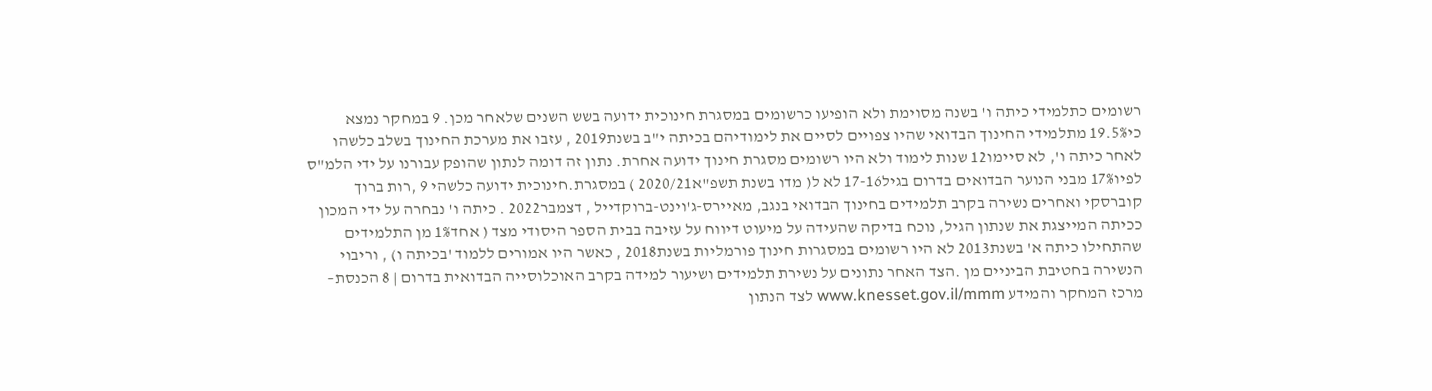רשומים כתלמידי כיתה ו' בשנה מסוימת ולא הופיעו כרשומים במסגרת חינוכית ידועה בשש השנים שלאחר מכן. 9 במחקר נמצא כי19.5% מתלמידי החינוך הבדואי שהיו צפויים לסיים את לימודיהם בכיתה י"ב בשנת2019 , עזבו את מערכת החינוך בשלב כלשהו לאחר כיתה ו', לא סיימו12 שנות לימוד ולא היו רשומים מסגרת חינוך ידועה אחרת. נתון זה דומה לנתון שהופק עבורנו על ידי הלמ"ס לפיו17% מבני הנוער הבדואים בדרום בגיל17-16 לא ל( מדו בשנת תשפ"א2020/21 ) במסגרת.חינוכית ידועה כלשהי 9 ,רות ברוך קוברסקי ואחרים נשירה בקרב תלמידים בחינוך הבדואי בנגב, מאיירס-ג'וינט-ברוקדייל , דצמבר2022 . כיתה ו' נבחרה על ידי המכון ככיתה המייצגת את שנתון הגיל, נוכח בדיקה שהעידה על מיעוט דיווח על עזיבה בבית הספר היסודי מצד ( אחד1% מן התלמידים שהתחילו כיתה א' בשנת2013 לא היו רשומים במסגרות חינוך פורמליות בשנת2018 , כאשר היו אמורים ללמוד 'בכיתה ו) , וריבוי הנשירה בחטיבת הביניים מן .הצד האחר נתונים על נשירת תלמידים ושיעור למידה בקרב האוכלוסייה הבדואית בדרום | 8 הכנסת– מרכז המחקר והמידע www.knesset.gov.il/mmm לצד הנתון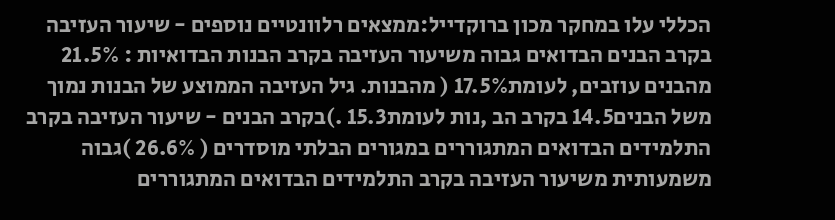הכללי עלו במחקר מכון ברוקדייל:ממצאים רלוונטיים נוספים - שיעור העזיבה בקרב הבנים הבדואים גבוה משיעור העזיבה בקרב הבנות הבדואיות : 21.5% מהבנים עוזבים, לעומת17.5% ( מהבנות. גיל העזיבה הממוצע של הבנות נמוך משל הבנים14.5 בקרב הב ,נות לעומת15.3 .)בקרב הבנים - שיעור העזיבה בקרב התלמידים הבדואים המתגוררים במגורים הבלתי מוסדרים ( 26.6% )גבוה משמעותית משיעור העזיבה בקרב התלמידים הבדואים המתגוררים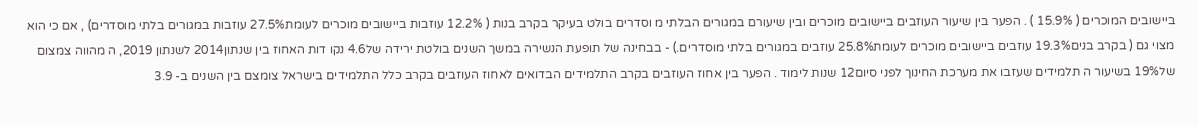ביישובים המוכרים ( 15.9% ) . הפער בין שיעור העוזבים ביישובים מוכרים ובין שיעורם במגורים הבלתי מ וסדרים בולט בעיקר בקרב בנות ( 12.2% עוזבות ביישובים מוכרים לעומת27.5% עוזבות במגורים בלתי מוסדרים) , אם כי הוא מצוי גם ( בקרב בנים19.3% עוזבים ביישובים מוכרים לעומת25.8% עוזבים במגורים בלתי מוסדרים.) - בבחינה של תופעת הנשירה במשך השנים בולטת ירידה של4.6 נקו דות האחוז בין שנתון2014 לשנתון 2019, ה מהווה צמצום של19% בשיעור ה תלמידים שעזבו את מערכת החינוך לפני סיום12 שנות לימוד . הפער בין אחוז העוזבים בקרב התלמידים הבדואים לאחוז העוזבים בקרב כלל התלמידים בישראל צומצם בין השנים ב- 3.9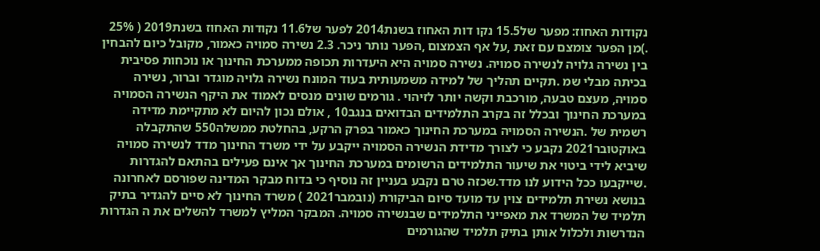נקודות האחוז: מפער של15.5 נקו דות האחוז בשנת2014 לפער של11.6 נקודות האחוז בשנת2019 ( 25% .)מן הפער צומצם עם זאת ,על אף הצמצום ,הפער נותר ניכר. 2.3 נשירה סמויה כאמור, מקובל כיום להבחין בין נשירה גלויה לנשירה סמויה. נשירה סמויה היא היעדרות תכופה ממערכת החינוך או נוכחות פסיבית בכיתה מבלי שמ .תקיים תהליך של למידה משמעותית בעוד המונח נשירה גלויה מוגדר וברור, נשירה סמויה, מעצם טבעה, מורכבת וקשה יותר לזיהוי . גורמים שונים מנסים לאמוד את היקף הנשירה הסמויה במערכת החינוך ובכלל זה בקרב התלמידים הבדואים בנגב10 , אולם נכון להיום לא מתקיימת מדידה רשמית של .הנשירה הסמויה במערכת החינוך כאמור בפרק הרקע, בהחלטת ממשלה550 שהתקבלה באוקטובר2021 נקבע כי לצורך מדידת הנשירה הסמויה ייקבע על ידי משרד החינוך מדד לנשירה סמויה שיביא לידי ביטוי את שיעור התלמידים הרשומים במערכת החינוך אך אינם פעילים בהתאם להגדרות .שייקבעו ככל הידוע לנו מדד.שכזה טרם נקבע בעניין זה נוסיף כי בדוח מבקר המדינה שפורסם לאחרונה בנושא נשירת תלמידים צוין עד מועד סיום הביקורת (נובמבר2021 ) משרד החינוך לא סיים להגדיר בתיק תלמיד של המשרד את מאפייני התלמידים שבנשירה סמויה. המבקר המליץ למשרד להשלים את ה הגדרות הנדרשות ולכלול אותן בתיק תלמיד שהגורמים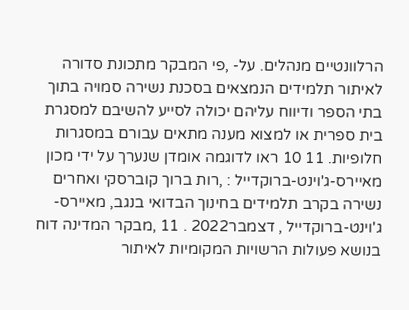הרלוונטיים מנהלים. על- ,פי המבקר מתכונת סדורה לאיתור תלמידים הנמצאים בסכנת נשירה סמויה בתוך בתי הספר ודיווח עליהם יכולה לסייע להשיבם למסגרת בית ספרית או למצוא מענה מתאים עבורם במסגרות חלופיות. 11 10 ראו לדוגמה אומדן שנערך על ידי מכון מאיירס-ג'וינט-ברוקדייל : ,רות ברוך קוברסקי ואחרים נשירה בקרב תלמידים בחינוך הבדואי בנגב, מאיירס-ג'וינט-ברוקדייל , דצמבר2022 . 11 ,מבקר המדינה דוח בנושא פעולות הרשויות המקומיות לאיתור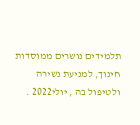תלמידים נושרים ממוסדות חינוך, למניעת נשירה ולטיפול בה , יולי2022 .